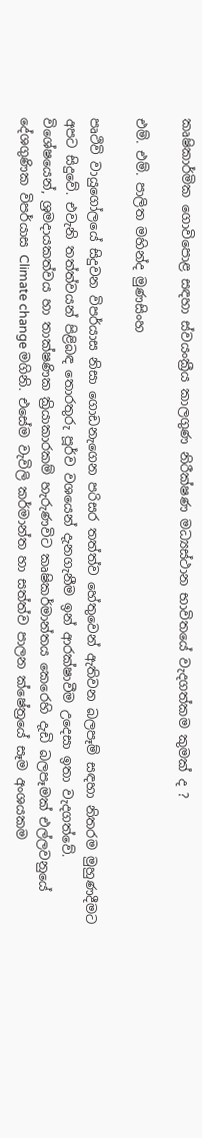කෘෂිකාර්මික ගොවිපොළ සඳහා ස්වයංක්‍රීය කාලගුණ නිරීක්ෂණ මධ්‍යස්ථාන භාවිතයේ වැදගත්කම කුමක් ද ?

එම්. එම්. පාලිත මහින්ද මුණසිංහ

පෘථිවි වායුගෝලයේ සිදුවන විපර්යාස නිසා ගොඩනැ‍ගෙන පරිසර තත්ත්ව හේතුවෙන් ඇතිවන බලපෑම් සඳහා නිතරම මුහුණදීමට අපට සිදුවේ. එවැනි තත්ත්වයන් පිළිබඳ තොරතුරු පූර්ව වශයෙන් දැනගැනීම ඉන් ආරක්ෂාවීම උදෙසා ඉතා වැදගත්වේ. විශේෂයෙන්, ශ්‍රමදායකත්වය හා තාක්ෂණික ක්‍රියාකාරකම් හැරුණවිට කෘෂිකර්මාන්තය කෙරෙහි දැඩි බලපෑමක් එල්ලවනුයේ දේශගුණික විපර්යාස Climate change මගිනි. එසේම වැවිලි කර්මාන්ත හා සත්ත්ව පාලන ක්ෂේත්‍රයේ සෑම අංශයකම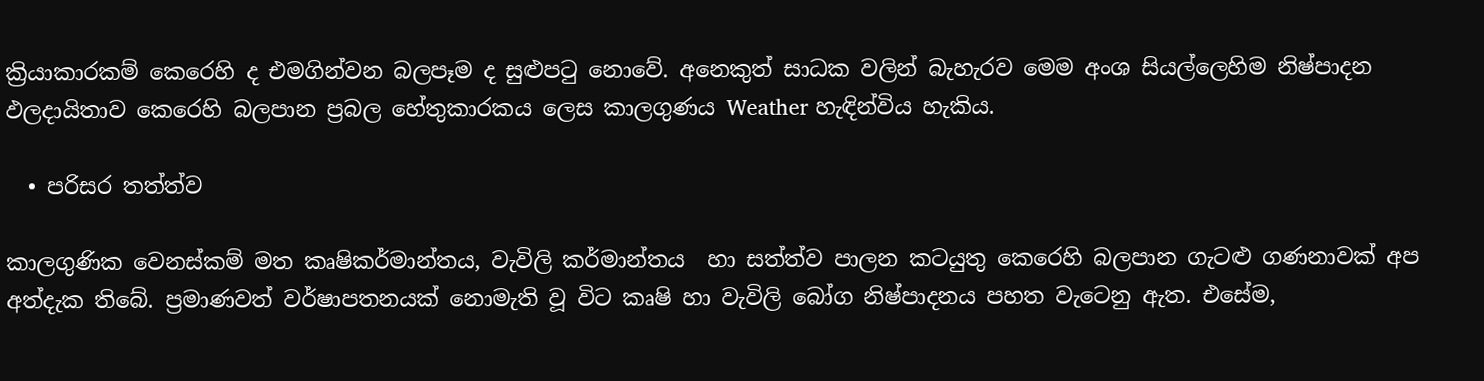ක්‍රියාකාරකම් කෙරෙහි ද එමගින්වන බලපෑම ද සුළුපටු නොවේ. අනෙකුත් සාධක වලින් බැහැරව මෙම අංශ සියල්ලෙහිම නිෂ්පාදන ඵලදායිතාව කෙරෙහි බලපාන ප්‍රබල හේතුකාරකය ලෙස කාලගුණය Weather හැඳින්විය හැකිය.

  • පරිසර තත්ත්ව

කාලගුණික වෙනස්කම් මත කෘෂිකර්මාන්තය, වැවිලි කර්මාන්තය  හා සත්ත්ව පාලන කටයුතු කෙරෙහි බලපාන ගැටළු ගණනාවක් අප අත්දැක තිබේ. ප්‍රමාණවත් වර්ෂාපතනයක් නොමැති වූ විට කෘෂි හා වැවිලි බෝග නිෂ්පාදනය පහත වැටෙනු ඇත. එසේම,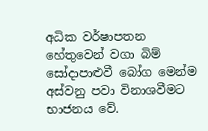අධික වර්ෂාපතන හේතුවෙන් වගා බිම් සෝදාපාළුවී බෝග මෙන්ම අස්වනු පවා විනාශවීමට භාජනය වේ.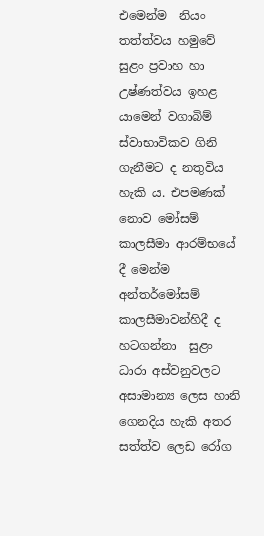එමෙන්ම  නියං  තත්ත්වය හමුවේ  සුළං ප්‍රවාහ හා උෂ්ණත්වය ඉහළ යාමෙන් වගාබිම් ස්වාභාවිකව ගිනි ගැනීමට ද නතුවිය හැකි ය. එපමණක් නොව මෝසම් කාලසීමා ආරම්භයේ දී මෙන්ම අන්තර්මෝසම් කාලසීමාවන්හිදී ද හටගන්නා  සුළං ධාරා අස්වනුවලට අසාමාන්‍ය ලෙස හානි ගෙනදිය හැකි අතර සත්ත්ව ලෙඩ රෝග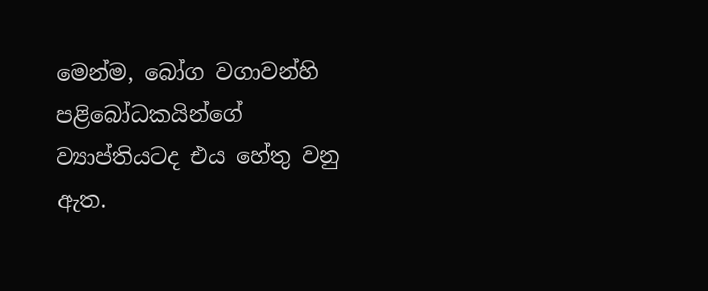මෙන්ම, බෝග වගාවන්හි පළිබෝධකයින්ගේ ව්‍යාප්තියටද එය හේතු වනු ඇත.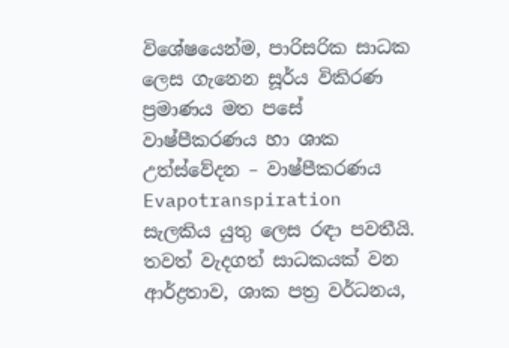විශේෂයෙන්ම, පාරිසරික සාධක ලෙස ගැනෙන සූර්ය විකිරණ ප්‍රමාණය මත පසේ වාෂ්පීකරණය හා ශාක උත්ස්වේදන – වාෂ්පීකරණය Evapotranspiration සැලකිය යුතු ලෙස රඳා පවතීයි. තවත් වැදගත් සාධකයක් වන ආර්ද්‍රතාව, ශාක පත්‍ර වර්ධනය,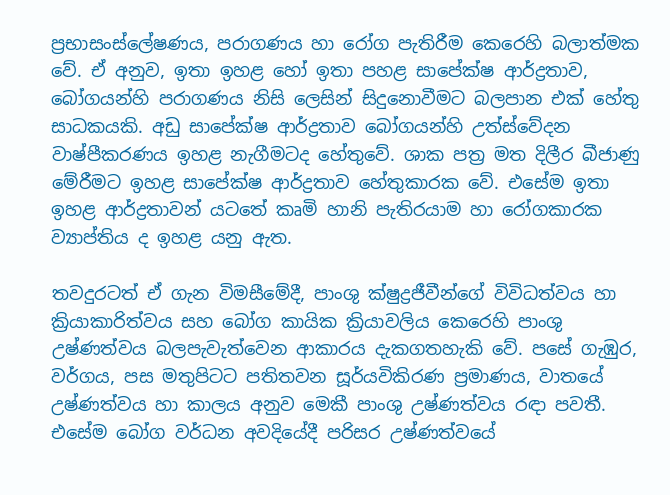ප්‍රභාසංස්ලේෂණය, පරාගණය හා රෝග පැතිරීම කෙරෙහි බලාත්මක වේ. ඒ අනුව, ඉතා ඉහළ හෝ ඉතා පහළ සාපේක්ෂ ආර්ද්‍රතාව, බෝගයන්හි පරාගණය නිසි ලෙසින් සිදුනොවීමට බලපාන එක් හේතු සාධකයකි. අඩු සාපේක්ෂ ආර්ද්‍රතාව බෝගයන්හි උත්ස්වේදන වාෂ්පීකරණය ඉහළ නැගීමටද හේතුවේ. ශාක පත්‍ර මත දිලීර බීජාණු මේරීමට ඉහළ සාපේක්ෂ ආර්ද්‍රතාව හේතුකාරක වේ. එසේම ඉතා ඉහළ ආර්ද්‍රතාවන් යටතේ කෘමි හානි පැතිරයාම හා රෝගකාරක ව්‍යාප්තිය ද ඉහළ යනු ඇත.

තවදුරටත් ඒ ගැන විමසීමේදී, පාංශු ක්ෂුද්‍රජීවීන්ගේ විවිධත්වය හා ක්‍රියාකාරිත්වය සහ බෝග කායික ක්‍රියාවලිය කෙරෙහි පාංශු උෂ්ණත්වය බලපැවැත්වෙන ආකාරය දැකගතහැකි වේ. පසේ ගැඹුර, වර්ගය, පස මතුපිටට පතිතවන සූර්යවිකිරණ ප්‍රමාණය, වාතයේ උෂ්ණත්වය හා කාලය අනුව මෙකී පාංශු උෂ්ණත්වය රඳා පවතී. එසේම බෝග වර්ධන අවදියේදී පරිසර උෂ්ණත්වයේ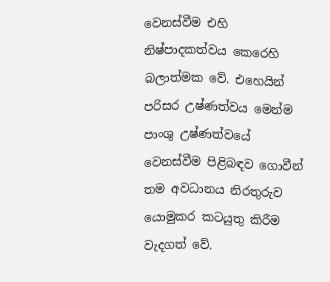වෙනස්වීම එහි නිෂ්පාදකත්වය කෙරෙහි බලාත්මක වේ. එහෙයින් පරිසර උෂ්ණත්වය මෙන්ම පාංශු උෂ්ණත්වයේ වෙනස්වීම පිළිබඳව ගොවීන් තම අවධානය නිරතුරුව යොමුකර කටයුතු කිරීම වැදගත් වේ.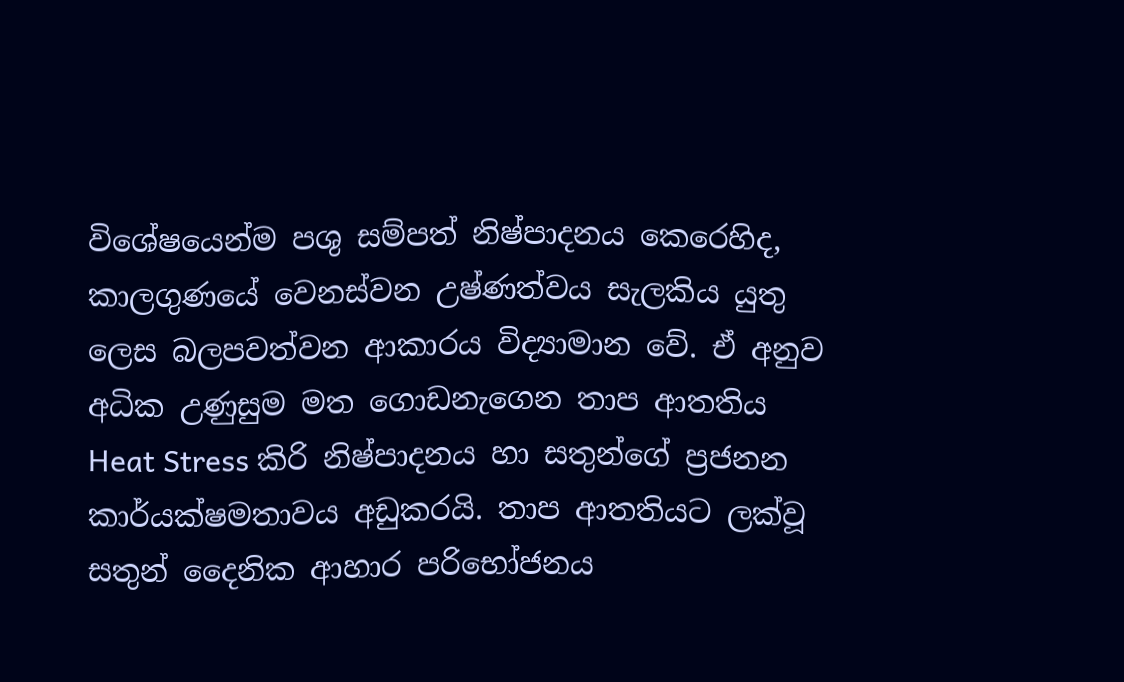විශේෂයෙන්ම පශු සම්පත් නිෂ්පාදනය කෙරෙහිද, කාලගුණයේ වෙනස්වන උෂ්ණත්වය සැලකිය යුතු ලෙස බලපවත්වන ආකාරය විද්‍යාමාන වේ. ඒ අනුව අධික උණුසුම මත ගොඩනැගෙන තාප ආතතිය  Heat Stress කිරි නිෂ්පාදනය හා සතුන්ගේ ප්‍රජනන කාර්යක්ෂමතාවය අඩුකරයි. තාප ආතතියට ලක්වූ සතුන් දෛනික ආහාර පරිභෝජනය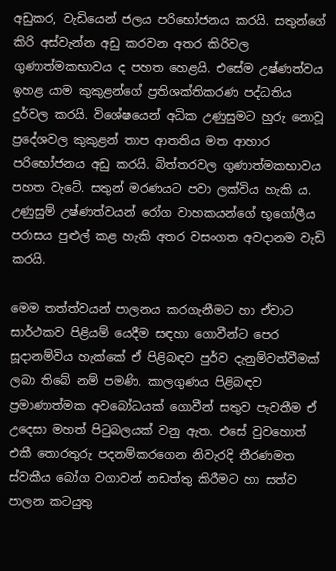අඩුකර, වැඩියෙන් ජලය පරිභෝජනය කරයි. සතුන්ගේ කිරි අස්වැන්න අඩු කරවන අතර කිරිවල ගුණාත්මකභාවය ද පහත හෙළයි. එසේම උෂ්ණත්වය ඉහළ යාම කුකුළන්ගේ ප්‍රතිශක්තිකරණ පද්ධතිය දුර්වල කරයි. විශේෂයෙන් අධික උණුසුමට හුරු නොවූ ප්‍රදේශවල කුකුළන් තාප ආතතිය මත ආහාර පරිභෝජනය අඩු කරයි. බිත්තරවල ගුණාත්මකභාවය පහත වැටේ. සතුන් මරණයට පවා ලක්විය හැකි ය. උණුසුම් උෂ්ණත්වයන් රෝග වාහකයන්ගේ භූගෝලීය පරාසය පුළුල් කළ හැකි අතර වසංගත අවදානම වැඩි කරයි.

මෙම තත්ත්වයන් පාලනය කරගැනීමට හා ඒවාට සාර්ථකව පිළියම් යෙදීම සඳහා ගොවීන්ට පෙර සූදානම්විය හැක්කේ ඒ පිළිබඳව පුර්ව දැනුම්වත්වීමක් ලබා තිබේ නම් පමණි. කාලගුණය පිළිබඳව ප්‍රමාණාත්මක අවබෝධයක් ගොවීන් සතුව පැවතීම ඒ උදෙසා මහත් පිටුබලයක් වනු ඇත. එසේ වුවහොත් එකී තොරතුරු පදනම්කරගෙන නිවැරදි තීරණමත ස්වකීය බෝග වගාවන් නඩත්තු කිරීමට හා සත්ව පාලන කටයුතු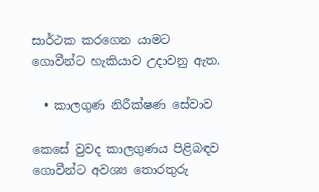සාර්ථක කරගෙන යාමට ගොවීන්ට හැකියාව උදාවනු ඇත.

  • කාලගුණ නිරීක්ෂණ සේවාව

කෙසේ වුවද කාලගුණය පිළිබඳව ගොවීන්ට අවශ්‍ය තොරතුරු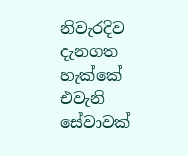නිවැරදිව දැනගත  හැක්කේ එවැනි සේවාවක්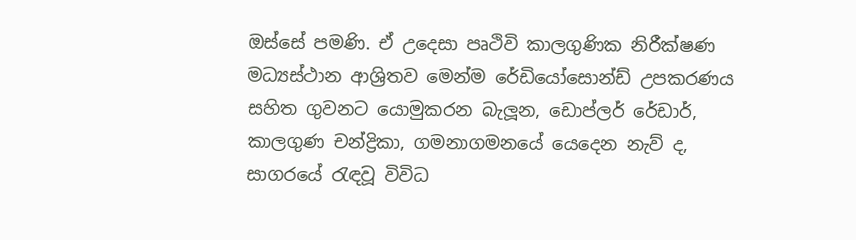ඔස්සේ පමණි. ඒ උදෙසා පෘථිවි කාලගුණික නිරීක්ෂණ මධ්‍යස්ථාන ආශ්‍රිතව මෙන්ම රේඩියෝසොන්ඩ් උපකරණය සහිත ගුවනට යොමුකරන බැලූන, ඩොප්ලර් රේඩාර්, කාලගුණ චන්ද්‍රිකා, ගමනාගමනයේ යෙදෙන නැව් ද, සාගරයේ රැඳවූ විවිධ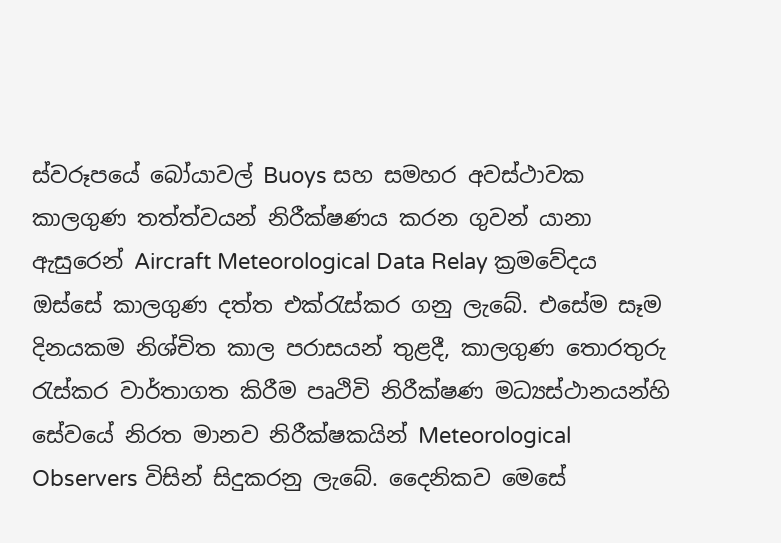ස්වරූපයේ බෝයාවල් Buoys සහ සමහර අවස්ථාවක කාලගුණ තත්ත්වයන් නිරීක්ෂණය කරන ගුවන් යානා ඇසුරෙන් Aircraft Meteorological Data Relay ක්‍රමවේදය ඔස්සේ කාලගුණ දත්ත එක්රැස්කර ගනු ලැබේ. එසේම සෑම දිනයකම නිශ්චිත කාල පරාසයන් තුළදී, කාලගුණ තොරතුරු රැස්කර වාර්තාගත කිරීම පෘථිවි නිරීක්ෂණ මධ්‍යස්ථානයන්හි සේවයේ නිරත මානව නිරීක්ෂකයින් Meteorological Observers විසින් සිදුකරනු ලැබේ. දෛනිකව මෙසේ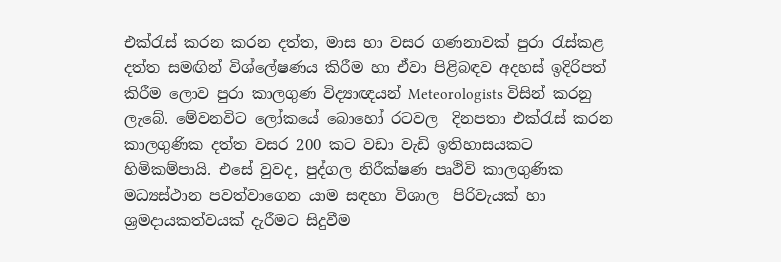එක්රැස් කරන කරන දත්ත, මාස හා වසර ගණනාවක් පුරා රැස්කළ දත්ත සමඟින් විශ්ලේෂණය කිරීම හා ඒවා පිළිබඳව අදහස් ඉදිරිපත් කිරීම ලොව පුරා කාලගුණ විද්‍යාඥයන් Meteorologists විසින් කරනු ලැබේ. මේවනවිට ලෝකයේ බොහෝ රටවල  දිනපතා එක්රැස් කරන කාලගුණික දත්ත වසර 200 කට වඩා වැඩි ඉතිහාසයකට හිමිකම්පායි. එසේ වුවද, පුද්ගල නිරීක්ෂණ පෘථිවි කාලගුණික මධ්‍යස්ථාන පවත්වාගෙන යාම සඳහා විශාල  පිරිවැයක් හා ශ්‍රමදායකත්වයක් දැරීමට සිදුවීම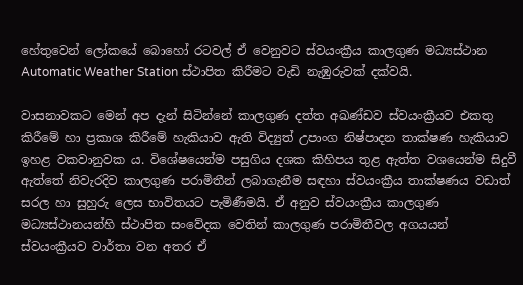හේතුවෙන් ලෝකයේ බොහෝ රටවල් ඒ වෙනුවට ස්වයංක්‍රීය කාලගුණ මධ්‍යස්ථාන Automatic Weather Station ස්ථාපිත කිරීමට වැඩි නැඹුරුවක් දක්වයි.

වාසනාවකට මෙන් අප දැන් සිටින්නේ කාලගුණ දත්ත අඛණ්ඩව ස්වයංක්‍රීයව එකතු කිරීමේ හා ප්‍රකාශ කිරීමේ හැකියාව ඇති විද්‍යුත් උපාංග නිෂ්පාදන තාක්ෂණ හැකියාව ඉහළ වකවානුවක ය. විශේෂයෙන්ම පසුගිය දශක කිහිපය තුළ ඇත්ත වශයෙන්ම සිදුවී ඇත්තේ නිවැරදිව කාලගුණ පරාමිතීන් ලබාගැනීම සඳහා ස්වයංක්‍රීය තාක්ෂණය වඩාත් සරල හා සුහුරු ලෙස භාවිතයට පැමිණීමයි. ඒ අනුව ස්වයංක්‍රීය කාලගුණ මධ්‍යස්ථානයන්හි ස්ථාපිත සංවේදක වෙතින් කාලගුණ පරාමිතීවල අගයයන් ස්වයංක්‍රීයව වාර්තා වන අතර ඒ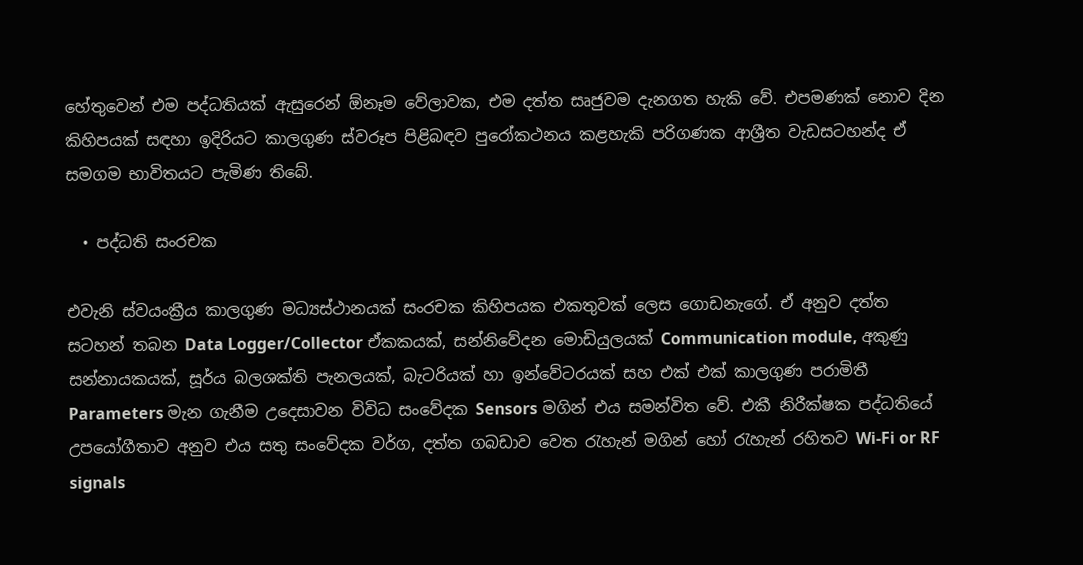හේතුවෙන් එම පද්ධතියක් ඇසුරෙන් ඕනෑම වේලාවක, එම දත්ත සෘජුවම දැනගත හැකි වේ. එපමණක් නොව දින කිහිපයක් සඳහා ඉදිරියට කාලගුණ ස්වරූප පිළිබඳව පුරෝකථනය කළහැකි පරිගණක ආශ්‍රීත වැඩසටහන්ද ඒ සමගම භාවිතයට පැමිණ තිබේ.

  • පද්ධති සංරචක

එවැනි ස්වයංක්‍රීය කාලගුණ මධ්‍යස්ථානයක් සංරචක කිහිපයක එකතුවක් ලෙස ගොඩනැගේ. ඒ අනුව දත්ත සටහන් තබන Data Logger/Collector ඒකකයක්, සන්නිවේදන මොඩියුලයක් Communication module, අකුණු සන්නායකයක්, සූර්ය බලශක්ති පැනලයක්, බැටරියක් හා ඉන්වේටරයක් සහ එක් එක් කාලගුණ පරාමිතී Parameters මැන ගැනීම උදෙසාවන විවිධ සංවේදක Sensors මගින් එය සමන්විත වේ. එකී නිරීක්ෂක පද්ධතියේ උපයෝගීතාව අනුව එය සතු සංවේදක වර්ග, දත්ත ගබඩාව වෙත රැහැන් මගින් හෝ රැහැන් රහිතව Wi-Fi or RF signals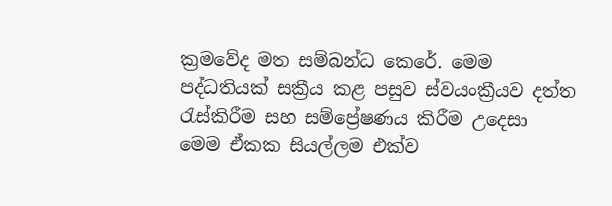ක්‍රමවේද මත සම්බන්ධ කෙරේ. මෙම පද්ධතියක් සක්‍රීය කළ පසුව ස්වයංක්‍රීයව දත්ත රැස්කිරීම සහ සම්ප්‍රේෂණය කිරීම උදෙසා මෙම ඒකක සියල්ලම එක්ව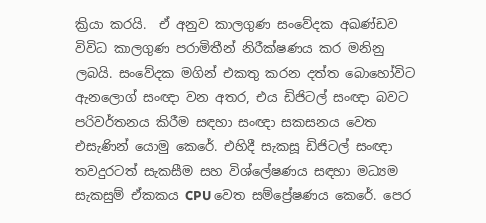ක්‍රියා කරයි.  ඒ අනුව කාලගුණ සංවේදක අඛණ්ඩව විවිධ කාලගුණ පරාමිතීන් නිරීක්ෂණය කර මනිනු ලබයි. සංවේදක මගින් එකතු කරන දත්ත බොහෝවිට ඇනලොග් සංඥා වන අතර, එය ඩිජිටල් සංඥා බවට පරිවර්තනය කිරීම සඳහා සංඥා සකසනය වෙත එසැණින් යොමු කෙරේ. එහිදී සැකසූ ඩිජිටල් සංඥා තවදුරටත් සැකසීම සහ විශ්ලේෂණය සඳහා මධ්‍යම සැකසුම් ඒකකය CPU වෙත සම්ප්‍රේෂණය කෙරේ. පෙර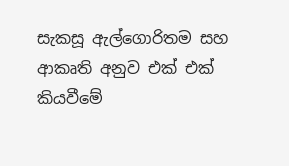සැකසූ ඇල්ගොරිතම සහ ආකෘති අනුව එක් එක් කියවීමේ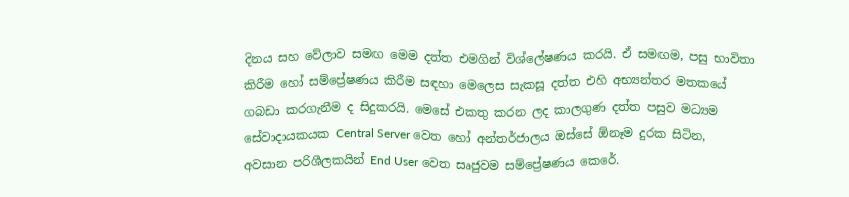දිනය සහ වේලාව සමඟ මෙම දත්ත එමගින් විශ්ලේෂණය කරයි. ඒ සමඟම, පසු භාවිතා කිරීම හෝ සම්ප්‍රේෂණය කිරීම සඳහා මෙලෙස සැකසූ දත්ත එහි අභ්‍යන්තර මතකයේ ගබඩා කරගැනීම ද සිදුකරයි. මෙසේ එකතු කරන ලද කාලගුණ දත්ත පසුව මධ්‍යම සේවාදායකයක Central Server වෙත හෝ අන්තර්ජාලය ඔස්සේ ඕනෑම දුරක සිටින, අවසාන පරිශීලකයින් End User වෙත සෘජුවම සම්ප්‍රේෂණය කෙරේ.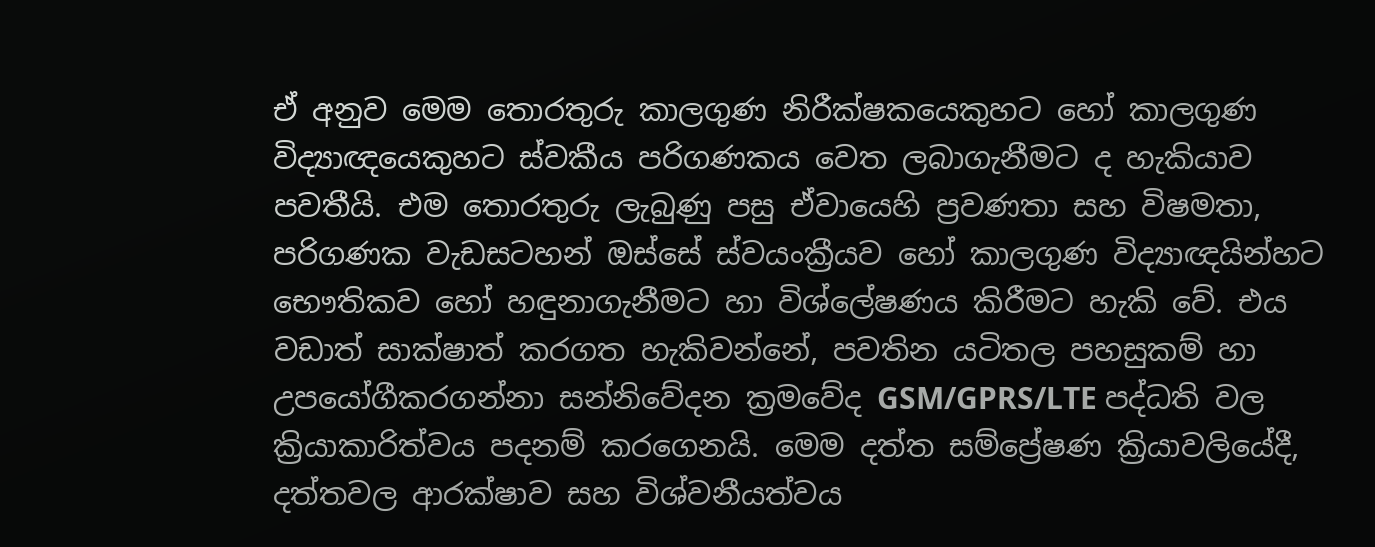ඒ අනුව මෙම තොරතුරු කාලගුණ නිරීක්ෂකයෙකුහට හෝ කාලගුණ විද්‍යාඥයෙකුහට ස්වකීය පරිගණකය වෙත ලබාගැනීමට ද හැකියාව පවතීයි. එම තොරතුරු ලැබුණු පසු ඒවායෙහි ප්‍රවණතා සහ විෂමතා, පරිගණක වැඩසටහන් ඔස්සේ ස්වයංක්‍රීයව හෝ කාලගුණ විද්‍යාඥයින්හට භෞතිකව හෝ හඳුනාගැනීමට හා විශ්ලේෂණය කිරීමට හැකි වේ. එය වඩාත් සාක්ෂාත් කරගත හැකිවන්නේ, පවතින යටිතල පහසුකම් හා උපයෝගීකරගන්නා සන්නිවේදන ක්‍රමවේද GSM/GPRS/LTE පද්ධති වල ක්‍රියාකාරිත්වය පදනම් කරගෙනයි. මෙම දත්ත සම්ප්‍රේෂණ ක්‍රියාවලියේදී, දත්තවල ආරක්ෂාව සහ විශ්වනීයත්වය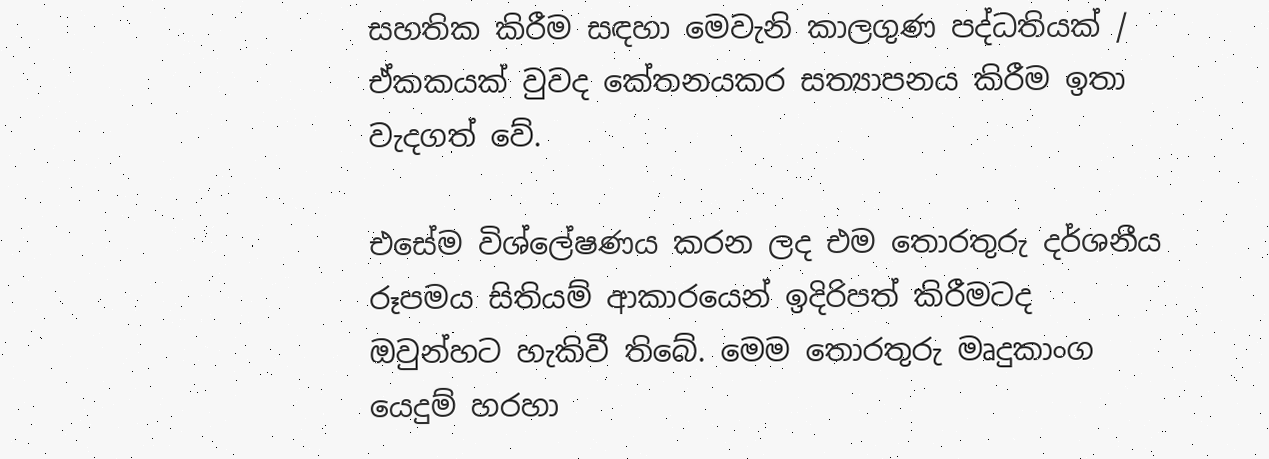සහතික කිරීම සඳහා මෙවැනි කාලගුණ පද්ධතියක් / ඒකකයක් වුවද කේතනයකර සත්‍යාපනය කිරීම ඉතා වැදගත් වේ.

එසේම විශ්ලේෂණය කරන ලද එම තොරතුරු දර්ශනීය රූපමය සිතියම් ආකාරයෙන් ඉදිරිපත් කිරීමටද ඔවුන්හට හැකිවී තිබේ. මෙම තොරතුරු මෘදුකාංග යෙදුම් හරහා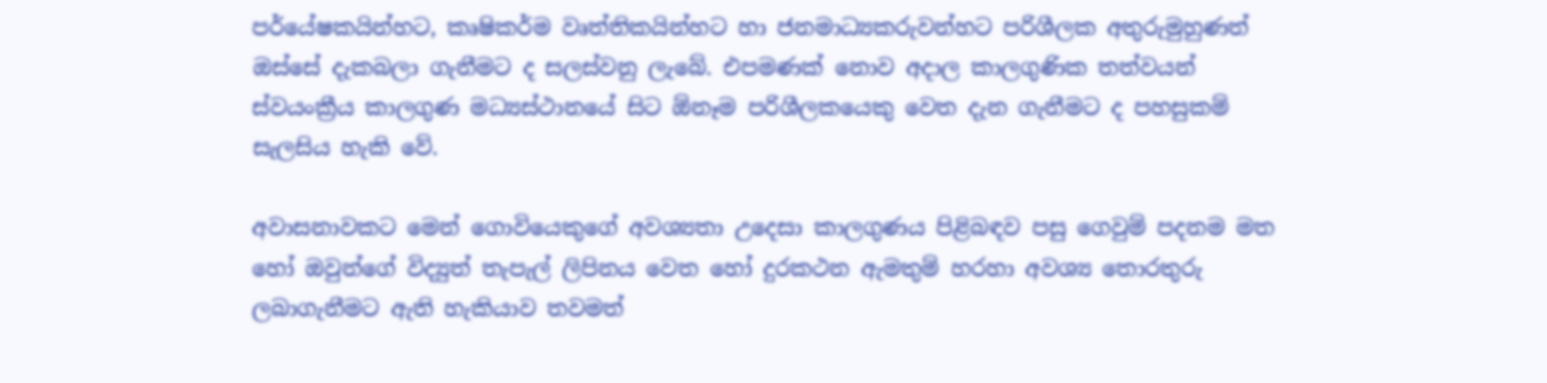පර්යේෂකයින්හට, කෘෂිකර්ම වෘත්තිකයින්හට හා ජනමාධ්‍යකරුවන්හට පරිශීලක අතුරුමුහුණත් ඔස්සේ දැකබලා ගැනීමට ද සලස්වනු ලැබේ. එපමණක් නොව අදාල කාලගුණික තත්වයන් ස්වයංක්‍රීය කාලගුණ මධ්‍යස්ථානයේ සිට ඕනෑම පරිශීලකයෙකු වෙත දැන ගැනීමට ද පහසුකම් සැලසිය හැකි වේ.

අවාසනාවකට මෙන් ගොවියෙකුගේ අවශ්‍යතා උදෙසා කාලගුණය පිළිබඳව පසු ගෙවුම් පදනම මත හෝ ඔවුන්ගේ විද්‍යුත් තැපැල් ලිපිනය වෙත හෝ දුරකථන ඇමතුම් හරහා අවශ්‍ය තොරතුරු  ලබාගැනීමට ඇති හැකියාව තවමත්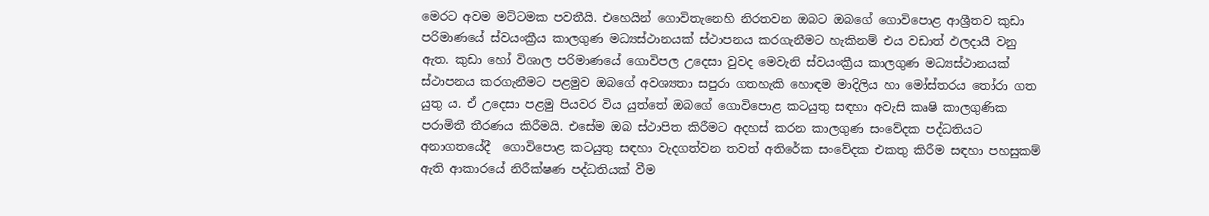මෙරට අවම මට්ටමක පවතීයි. එහෙයින් ගොවිතැනෙහි නිරතවන ඔබට ඔබගේ ගොවිපොළ ආශ්‍රීතව කුඩා පරිමාණයේ ස්වයංක්‍රීය කාලගුණ මධ්‍යස්ථානයක් ස්ථාපනය කරගැනීමට හැකිනම් එය වඩාත් ඵලදායී වනු ඇත. කුඩා හෝ විශාල පරිමාණයේ ගොවිපල උදෙසා වුවද මෙවැනි ස්වයංක්‍රීය කාලගුණ මධ්‍යස්ථානයක් ස්ථාපනය කරගැනීමට පළමුව ඔබගේ අවශ්‍යතා සපුරා ගතහැකි හොඳම මාදිලිය හා මෝස්තරය තෝරා ගත යුතු ය. ඒ උදෙසා පළමු පියවර විය යුත්තේ ඔබගේ ගොවිපොළ කටයුතු සඳහා අවැසි කෘෂි කාලගුණික පරාමිතී තීරණය කිරීමයි. එසේම ඔබ ස්ථාපිත කිරීමට අදහස් කරන කාලගුණ සංවේදක පද්ධතියට අනාගතයේදී  ගොවිපොළ කටයුතු සඳහා වැදගත්වන තවත් අතිරේක සංවේදක එකතු කිරීම සඳහා පහසුකම් ඇති ආකාරයේ නිරීක්ෂණ පද්ධතියක් වීම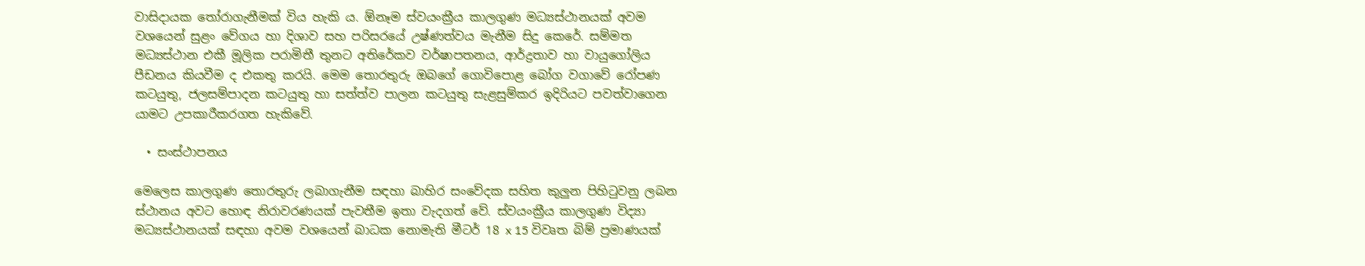වාසිදායක තෝරාගැනීමක් විය හැකි ය. ඕනෑම ස්වයංක්‍රීය කාලගුණ මධ්‍යස්ථානයක් අවම වශයෙන් සුළං වේගය හා දිශාව සහ පරිසරයේ උෂ්ණත්වය මැනීම සිදු කෙරේ. සම්මත මධ්‍යස්ථාන එකී මූලික පරාමිතී තුනට අතිරේකව වර්ෂාපතනය, ආර්ද්‍රතාව හා වායුගෝලිය පීඩනය කියවීම ද එකතු කරයි. මෙම තොරතුරු ඔබගේ ගොවිපොළ බෝග වගාවේ රෝපණ කටයුතු, ජලසම්පාදන කටයුතු හා සත්ත්ව පාලන කටයුතු සැළසුම්කර ඉදිරියට පවත්වාගෙන යාමට උපකාරීකරගත හැකිවේ.

  • සංස්ථාපනය

මෙලෙස කාලගුණ තොරතුරු ලබාගැනීම සඳහා බාහිර සංවේදක සහිත කුලුන පිහිටුවනු ලබන ස්ථානය අවට හොඳ නිරාවරණයක් පැවතීම ඉතා වැදගත් වේ. ස්වයංක්‍රීය කාලගුණ විද්‍යා  මධ්‍යස්ථානයක් සඳහා අවම වශයෙන් බාධක නොමැති මීටර් 18 x 15 විවෘත බිම් ප්‍රමාණයක්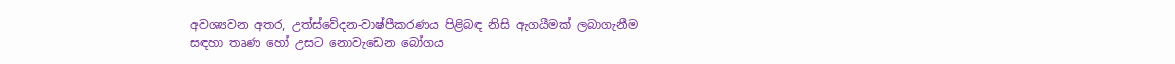අවශ්‍යවන අතර, උත්ස්වේදන-වාෂ්පීකරණය පිළිබඳ නිසි ඇගයීමක් ලබාගැනීම සඳහා තෘණ හෝ උසට නොවැඩෙන බෝගය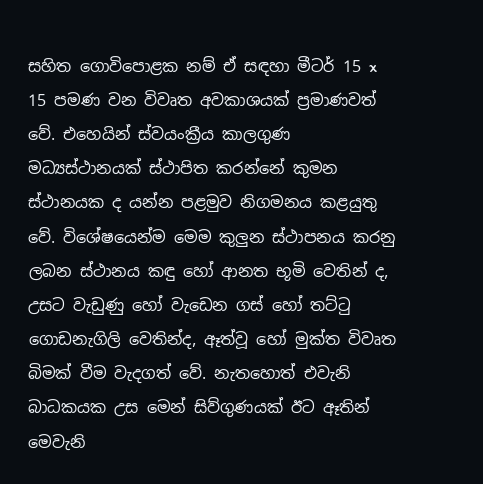සහිත ගොවිපොළක නම් ඒ සඳහා මීටර් 15 x 15 පමණ වන විවෘත අවකාශයක් ප්‍රමාණවත් වේ. එහෙයින් ස්වයංක්‍රීය කාලගුණ මධ්‍යස්ථානයක් ස්ථාපිත කරන්නේ කුමන ස්ථානයක ද යන්න පළමුව නිගමනය කළයුතු වේ. විශේෂයෙන්ම මෙම කුලුන ස්ථාපනය කරනු ලබන ස්ථානය කඳු හෝ ආනත භූමි වෙතින් ද, උසට වැඩුණු හෝ වැඩෙන ගස් හෝ තට්ටු ගොඩනැගිලි වෙතින්ද, ඈත්වූ හෝ මුක්ත විවෘත බිමක් වීම වැදගත් වේ. නැතහොත් එවැනි බාධකයක උස මෙන් සිව්ගුණයක් ඊට ඈතින් මෙවැනි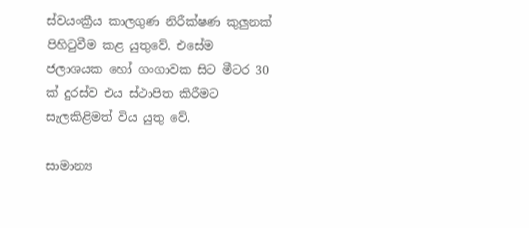ස්වයංක්‍රීය කාලගුණ නිරීක්ෂණ කුලුනක් පිහිටුවීම කළ යුතුවේ. එසේම ජලාශයක හෝ ගංගාවක සිට මීටර 30 ක් දුරස්ව එය ස්ථාපිත කිරීමට සැලකිළිමත් විය යුතු වේ.

සාමාන්‍ය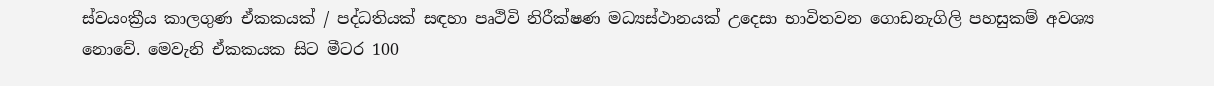ස්වයංක්‍රීය කාලගුණ ඒකකයක් / පද්ධතියක් සඳහා පෘථිවි නිරීක්ෂණ මධ්‍යස්ථානයක් උදෙසා භාවිතවන ගොඩනැගිලි පහසුකම් අවශ්‍ය නොවේ. මෙවැනි ඒකකයක සිට මීටර 100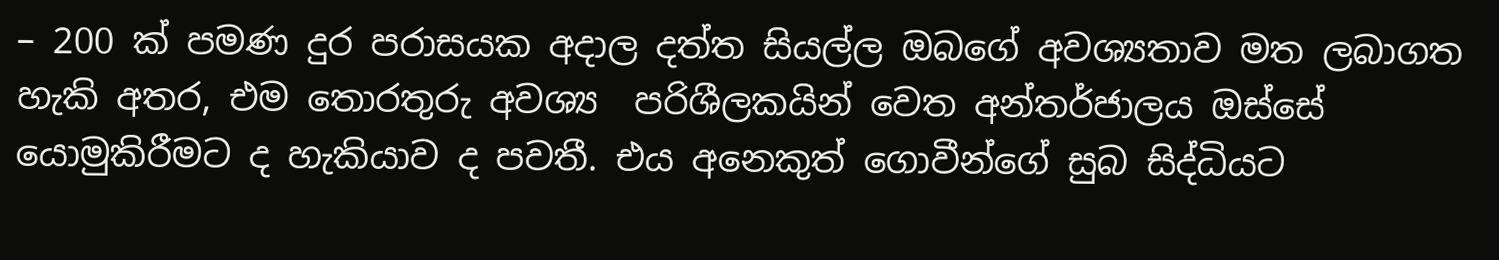– 200 ක් පමණ දුර පරාසයක අදාල දත්ත සියල්ල ඔබගේ අවශ්‍යතාව මත ලබාගත හැකි අතර, එම තොරතුරු අවශ්‍ය  පරිශීලකයින් වෙත අන්තර්ජාලය ඔස්සේ යොමුකිරීමට ද හැකියාව ද පවතී. එය අනෙකුත් ගොවීන්ගේ සුබ සිද්ධියට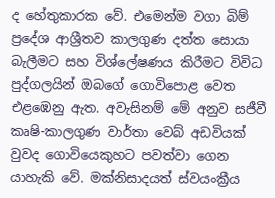ද හේතුකාරක වේ. එමෙන්ම වගා බිම් ප්‍රදේශ ආශ්‍රීතව කාලගුණ දත්ත සොයා බැලීමට සහ විශ්ලේෂණය කිරීමට විවිධ පුද්ගලයින් ඔබගේ ගොවිපොළ වෙත එළඹෙනු ඇත. අවැසිනම් මේ අනුව සජීවී කෘෂි-කාලගුණ වාර්තා වෙබ් අඩවියක් වුවද ගොවියෙකුහට පවත්වා ගෙන යාහැකි වේ. මක්නිසාදයත් ස්වයංක්‍රීය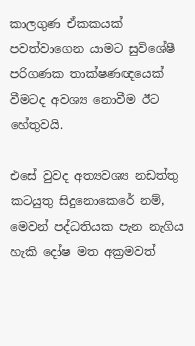කාලගුණ ඒකකයක් පවත්වාගෙන යාමට සුවිශේෂී පරිගණක තාක්ෂණඥයෙක් වීමටද අවශ්‍ය නොවීම ඊට හේතුවයි.

එසේ වුවද අත්‍යවශ්‍ය නඩත්තු කටයුතු සිදුනොකෙරේ නම්, මෙවන් පද්ධතියක පැන නැගිය හැකි දෝෂ මත අක්‍රමවත්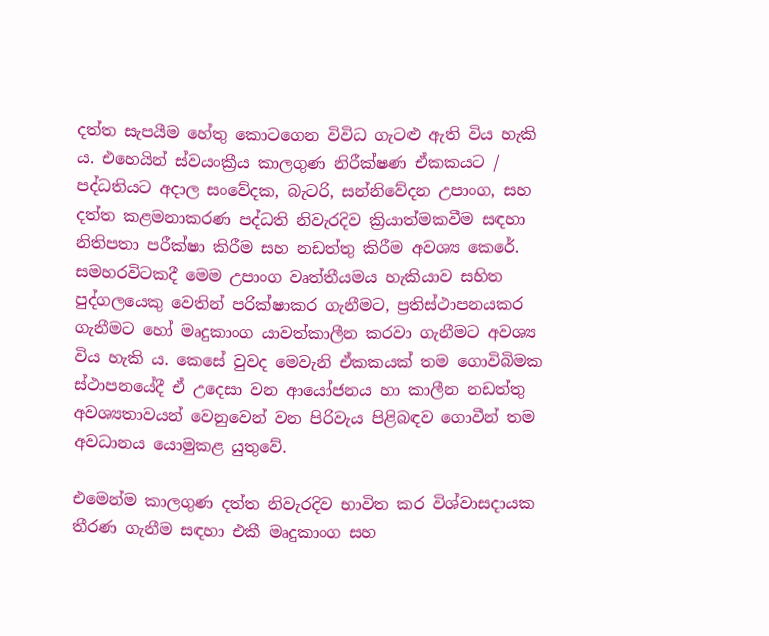දත්ත සැපයීම හේතු කොටගෙන විවිධ ගැටළු ඇති විය හැකි ය. එහෙයින් ස්වයංක්‍රීය කාලගුණ නිරීක්ෂණ ඒකකයට / පද්ධතියට අදාල සංවේදක, බැටරි, සන්නිවේදන උපාංග, සහ දත්ත කළමනාකරණ පද්ධති නිවැරදිව ක්‍රියාත්මකවීම සඳහා නිතිපතා පරීක්ෂා කිරීම සහ නඩත්තු කිරීම අවශ්‍ය කෙරේ. සමහරවිටකදී මෙම උපාංග වෘත්තීයමය හැකියාව සහිත පුද්ගලයෙකු වෙතින් පරික්ෂාකර ගැනීමට, ප්‍රතිස්ථාපනයකර ගැනීමට හෝ මෘදුකාංග යාවත්කාලීන කරවා ගැනීමට අවශ්‍ය විය හැකි ය. කෙසේ වුවද මෙවැනි ඒකකයක් තම ගොවිබිමක ස්ථාපනයේදී ඒ උදෙසා වන ආයෝජනය හා කාලීන නඩත්තු අවශ්‍යතාවයන් වෙනුවෙන් වන පිරිවැය පිළිබඳව ගොවීන් තම අවධානය යොමුකළ යුතුවේ.

එමෙන්ම කාලගුණ දත්ත නිවැරදිව භාවිත කර විශ්වාසදායක තීරණ ගැනීම සඳහා එකී මෘදුකාංග සහ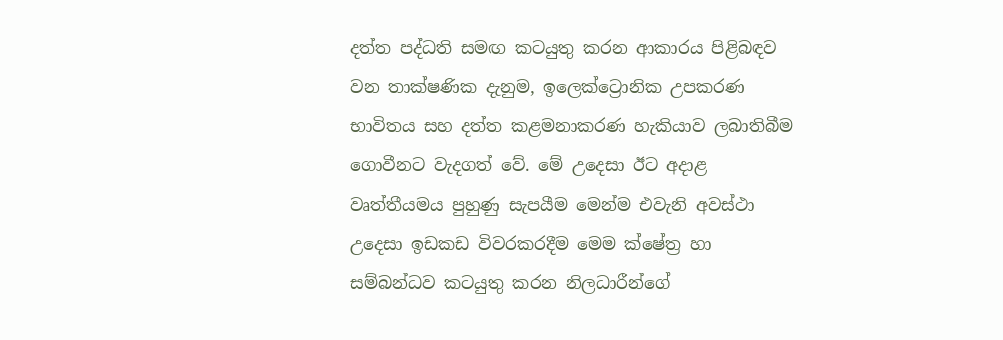දත්ත පද්ධති සමඟ කටයුතු කරන ආකාරය පිළිබඳව වන තාක්ෂණික දැනුම, ඉලෙක්ට්‍රොනික උපකරණ භාවිතය සහ දත්ත කළමනාකරණ හැකියාව ලබාතිබීම ගොවීනට වැදගත් වේ. මේ උදෙසා ඊට අදාළ වෘත්තීයමය පුහුණු සැපයීම මෙන්ම එවැනි අවස්ථා උදෙසා ඉඩකඩ විවරකරදීම මෙම ක්ෂේත්‍ර හා සම්බන්ධව කටයුතු කරන නිලධාරීන්ගේ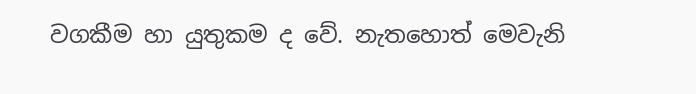වගකීම හා යුතුකම ද වේ. නැතහොත් මෙවැනි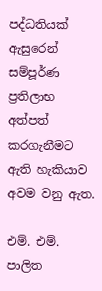පද්ධතියක් ඇසුරෙන් සම්පූර්ණ ප්‍රතිලාභ අත්පත් කරගැනීමට ඇති හැකියාව අවම වනු ඇත.

එම්. එම්. පාලිත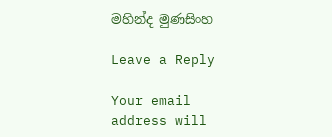මහින්ද මුණසිංහ

Leave a Reply

Your email address will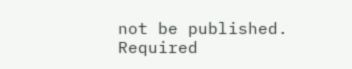not be published. Required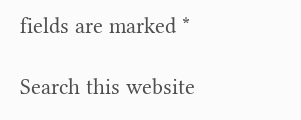fields are marked *

Search this website